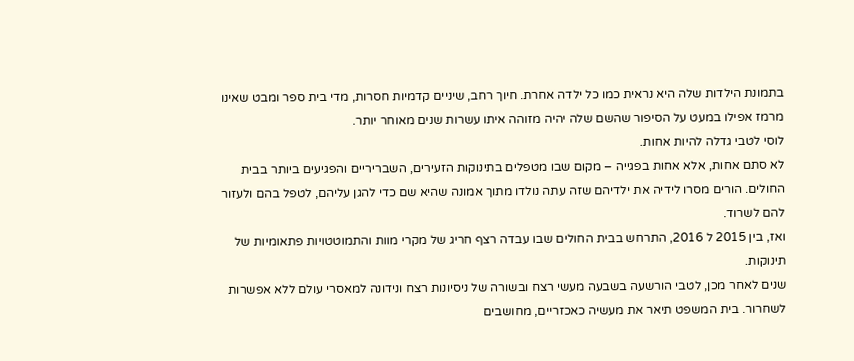בתמונת הילדות שלה היא נראית כמו כל ילדה אחרת. חיוך רחב, שיניים קדמיות חסרות, מדי בית ספר ומבט שאינו מרמז אפילו במעט על הסיפור שהשם שלה יהיה מזוהה איתו עשרות שנים מאוחר יותר.
לוסי לטבי גדלה להיות אחות.
לא סתם אחות, אלא אחות בפגייה – מקום שבו מטפלים בתינוקות הזעירים, השבריריים והפגיעים ביותר בבית החולים. הורים מסרו לידיה את ילדיהם שזה עתה נולדו מתוך אמונה שהיא שם כדי להגן עליהם, לטפל בהם ולעזור להם לשרוד.
ואז, בין 2015 ל 2016, התרחש בבית החולים שבו עבדה רצף חריג של מקרי מוות והתמוטטויות פתאומיות של תינוקות.
שנים לאחר מכן, לטבי הורשעה בשבעה מעשי רצח ובשורה של ניסיונות רצח ונידונה למאסרי עולם ללא אפשרות לשחרור. בית המשפט תיאר את מעשיה כאכזריים, מחושבים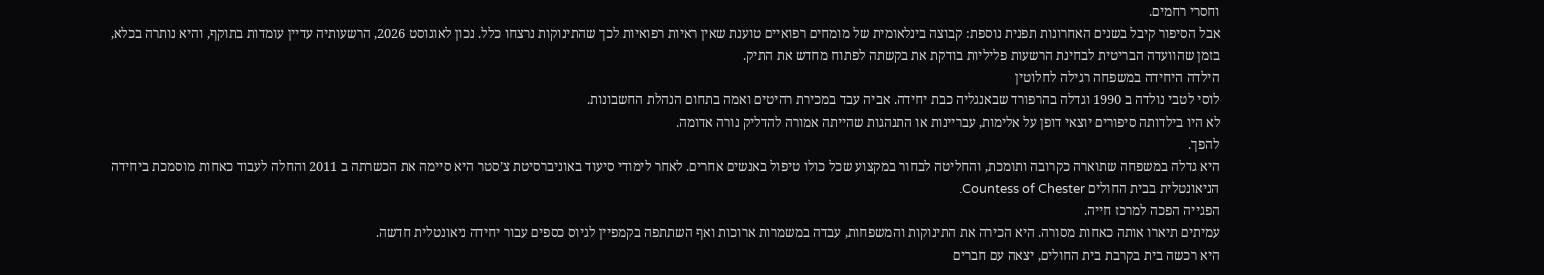וחסרי רחמים.
אבל הסיפור קיבל בשנים האחרונות תפנית נוספת: קבוצה בינלאומית של מומחים רפואיים טוענת שאין ראיות רפואיות לכך שהתינוקות נרצחו כלל. נכון לאוגוסט 2026, הרשעותיה עדיין עומדות בתוקף, והיא נותרה בכלא, בזמן שהוועדה הבריטית לבחינת הרשעות פליליות בודקת את בקשתה לפתוח מחדש את התיק.
הילדה היחידה במשפחה רגילה לחלוטין
לוסי לטבי נולדה ב 1990 וגדלה בהרפורד שבאנגליה כבת יחידה. אביה עבד במכירת רהיטים ואמה בתחום הנהלת החשבונות.
לא היו בילדותה סיפורים יוצאי דופן על אלימות, עבריינות או התנהגות שהייתה אמורה להדליק נורה אדומה.
להפך.
היא גדלה במשפחה שתוארה כקרובה ותומכת, והחליטה לבחור במקצוע שכל כולו טיפול באנשים אחרים. לאחר לימודי סיעוד באוניברסיטת צ’סטר היא סיימה את הכשרתה ב 2011 והחלה לעבוד כאחות מוסמכת ביחידה הניאונטלית בבית החולים Countess of Chester.
הפגייה הפכה למרכז חייה.
עמיתים תיארו אותה כאחות מסורה. היא הכירה את התינוקות והמשפחות, עבדה במשמרות ארוכות ואף השתתפה בקמפיין לגיוס כספים עבור יחידה ניאונטלית חדשה.
היא רכשה בית בקרבת בית החולים, יצאה עם חברים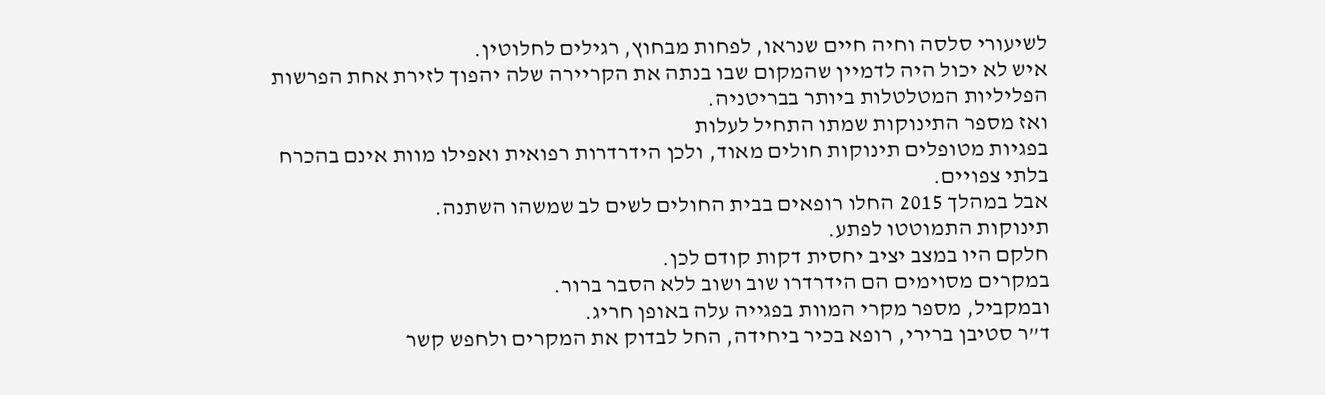לשיעורי סלסה וחיה חיים שנראו, לפחות מבחוץ, רגילים לחלוטין.
איש לא יכול היה לדמיין שהמקום שבו בנתה את הקריירה שלה יהפוך לזירת אחת הפרשות הפליליות המטלטלות ביותר בבריטניה.
ואז מספר התינוקות שמתו התחיל לעלות
בפגיות מטופלים תינוקות חולים מאוד, ולכן הידרדרות רפואית ואפילו מוות אינם בהכרח בלתי צפויים.
אבל במהלך 2015 החלו רופאים בבית החולים לשים לב שמשהו השתנה.
תינוקות התמוטטו לפתע.
חלקם היו במצב יציב יחסית דקות קודם לכן.
במקרים מסוימים הם הידרדרו שוב ושוב ללא הסבר ברור.
ובמקביל, מספר מקרי המוות בפגייה עלה באופן חריג.
ד”ר סטיבן ברירי, רופא בכיר ביחידה, החל לבדוק את המקרים ולחפש קשר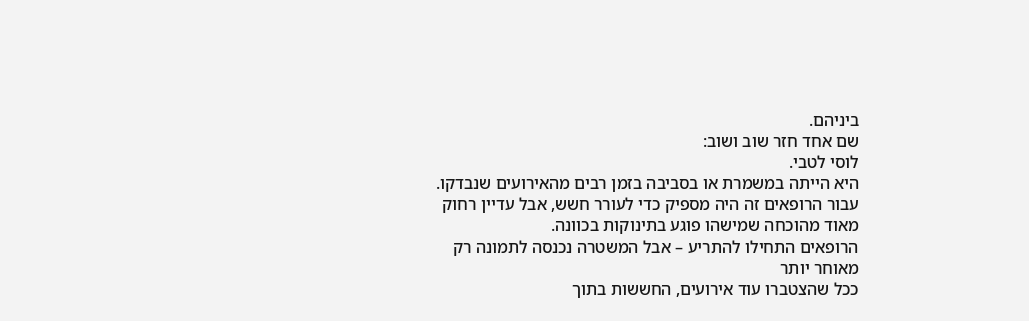ביניהם.
שם אחד חזר שוב ושוב:
לוסי לטבי.
היא הייתה במשמרת או בסביבה בזמן רבים מהאירועים שנבדקו.
עבור הרופאים זה היה מספיק כדי לעורר חשש, אבל עדיין רחוק מאוד מהוכחה שמישהו פוגע בתינוקות בכוונה.
הרופאים התחילו להתריע – אבל המשטרה נכנסה לתמונה רק מאוחר יותר
ככל שהצטברו עוד אירועים, החששות בתוך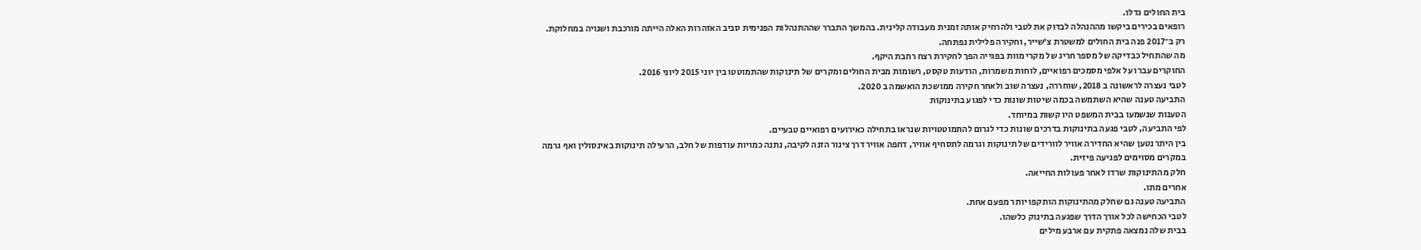בית החולים גדלו.
רופאים בכירים ביקשו מההנהלה לבדוק את לטבי ולהרחיק אותה זמנית מעבודה קלינית. בהמשך התברר שההתנהלות הפנימית סביב האזהרות האלה הייתה מורכבת ושנויה במחלוקת.
רק ב־2017 פנה בית החולים למשטרת צ’שייר, וחקירה פלילית נפתחה.
מה שהתחיל כבדיקה של מספר חריג של מקרי מוות בפגייה הפך לחקירת רצח רחבת היקף.
החוקרים עברו על אלפי מסמכים רפואיים, לוחות משמרות, הודעות טקסט, רשומות מבית החולים ומקרים של תינוקות שהתמוטטו בין יוני 2015 ליוני 2016.
לטבי נעצרה לראשונה ב 2018, שוחררה, נעצרה שוב ולאחר חקירה ממושכת הואשמה ב 2020.
התביעה טענה שהיא השתמשה בכמה שיטות שונות כדי לפגוע בתינוקות
הטענות שנשמעו בבית המשפט היו קשות במיוחד.
לפי התביעה, לטבי פגעה בתינוקות בדרכים שונות כדי לגרום להתמוטטויות שנראו בתחילה כאירועים רפואיים טבעיים.
בין היתר נטען שהיא החדירה אוויר לוורידים של תינוקות וגרמה לתסחיף אוויר, דחפה אוויר דרך צינור הזנה לקיבה, נתנה כמויות עודפות של חלב, הרעילה תינוקות באינסולין ואף גרמה במקרים מסוימים לפגיעה פיזית.
חלק מהתינוקות שרדו לאחר פעולות החייאה.
אחרים מתו.
התביעה טענה גם שחלק מהתינוקות הותקפו יותר מפעם אחת.
לטבי הכחישה לכל אורך הדרך שפגעה בתינוק כלשהו.
בבית שלה נמצאה פתקית עם ארבע מילים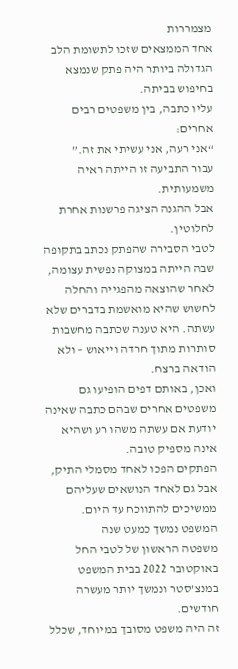מצמררות
אחד הממצאים שזכו לתשומת הלב הגדולה ביותר היה פתק שנמצא בחיפוש בביתה.
עליו כתבה, בין משפטים רבים אחרים:
“אני רעה, אני עשיתי את זה.”
עבור התביעה זו הייתה ראיה משמעותית.
אבל ההגנה הציגה פרשנות אחרת לחלוטין.
לטבי הסבירה שהפתק נכתב בתקופה שבה הייתה במצוקה נפשית עצומה, לאחר שהוצאה מהפגייה והחלה לחשוש שהיא מואשמת בדברים שלא עשתה. היא טענה שכתבה מחשבות סותרות מתוך חרדה וייאוש – ולא הודאה ברצח.
ואכן, באותם דפים הופיעו גם משפטים אחרים שבהם כתבה שאינה יודעת אם עשתה משהו רע ושהיא אינה מספיק טובה.
הפתקים הפכו לאחד מסמלי התיק, אבל גם לאחד הנושאים שעליהם ממשיכים להתווכח עד היום.
המשפט נמשך כמעט שנה
משפטה הראשון של לטבי החל באוקטובר 2022 בבית המשפט במנצ’סטר ונמשך יותר מעשרה חודשים.
זה היה משפט מסובך במיוחד, שכלל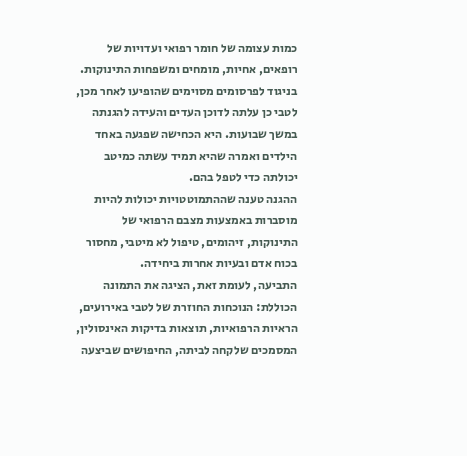כמות עצומה של חומר רפואי ועדויות של רופאים, אחיות, מומחים ומשפחות התינוקות.
בניגוד לפרסומים מסוימים שהופיעו לאחר מכן, לטבי כן עלתה לדוכן העדים והעידה להגנתה במשך שבועות. היא הכחישה שפגעה באחד הילדים ואמרה שהיא תמיד עשתה כמיטב יכולתה כדי לטפל בהם.
ההגנה טענה שההתמוטטויות יכולות להיות מוסברות באמצעות מצבם הרפואי של התינוקות, זיהומים, טיפול לא מיטבי, מחסור בכוח אדם ובעיות אחרות ביחידה.
התביעה, לעומת זאת, הציגה את התמונה הכוללת: הנוכחות החוזרת של לטבי באירועים, הראיות הרפואיות, תוצאות בדיקות האינסולין, המסמכים שלקחה לביתה, החיפושים שביצעה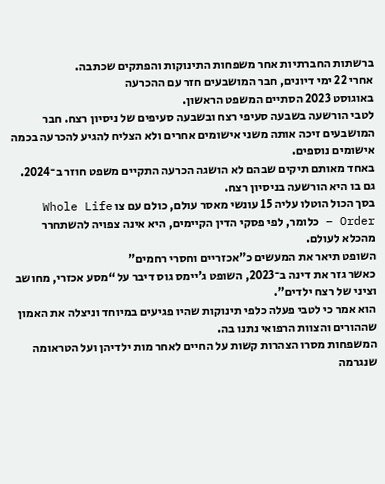ברשתות החברתיות אחר משפחות התינוקות והפתקים שכתבה.
אחרי 22 ימי דיונים, חבר המושבעים חזר עם ההכרעה
באוגוסט 2023 הסתיים המשפט הראשון.
לטבי הורשעה בשבעה סעיפי רצח ובשבעה סעיפים של ניסיון רצח. חבר המושבעים זיכה אותה משני אישומים אחרים ולא הצליח להגיע להכרעה בכמה אישומים נוספים.
באחד מאותם תיקים שבהם לא הושגה הכרעה התקיים משפט חוזר ב־2024.
גם בו היא הורשעה בניסיון רצח.
בסך הכול הוטלו עליה 15 עונשי מאסר עולם, כולם עם צו Whole Life Order – כלומר, לפי פסקי הדין הקיימים, היא אינה צפויה להשתחרר מהכלא לעולם.
השופט תיאר את המעשים כ”אכזריים וחסרי רחמים”
כאשר גזר את דינה ב־2023, השופט ג’יימס גוס דיבר על “מסע אכזרי, מחושב וציני של רצח ילדים”.
הוא אמר כי לטבי פעלה כלפי תינוקות שהיו פגיעים במיוחד וניצלה את האמון שההורים והצוות הרפואי נתנו בה.
המשפחות מסרו הצהרות קשות על החיים לאחר מות ילדיהן ועל הטראומה שנגרמה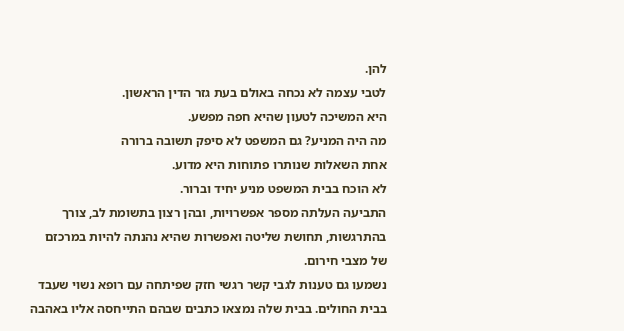להן.
לטבי עצמה לא נכחה באולם בעת גזר הדין הראשון.
היא המשיכה לטעון שהיא חפה מפשע.
מה היה המניע? גם המשפט לא סיפק תשובה ברורה
אחת השאלות שנותרו פתוחות היא מדוע.
לא הוכח בבית המשפט מניע יחיד וברור.
התביעה העלתה מספר אפשרויות, ובהן רצון בתשומת לב, צורך בהתרגשות, תחושת שליטה ואפשרות שהיא נהנתה להיות במרכזם של מצבי חירום.
נשמעו גם טענות לגבי קשר רגשי חזק שפיתחה עם רופא נשוי שעבד בבית החולים. בבית שלה נמצאו כתבים שבהם התייחסה אליו באהבה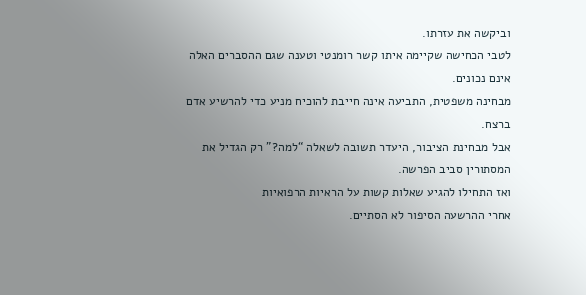וביקשה את עזרתו.
לטבי הכחישה שקיימה איתו קשר רומנטי וטענה שגם ההסברים האלה אינם נכונים.
מבחינה משפטית, התביעה אינה חייבת להוכיח מניע כדי להרשיע אדם ברצח.
אבל מבחינת הציבור, היעדר תשובה לשאלה “למה?” רק הגדיל את המסתורין סביב הפרשה.
ואז התחילו להגיע שאלות קשות על הראיות הרפואיות
אחרי ההרשעה הסיפור לא הסתיים.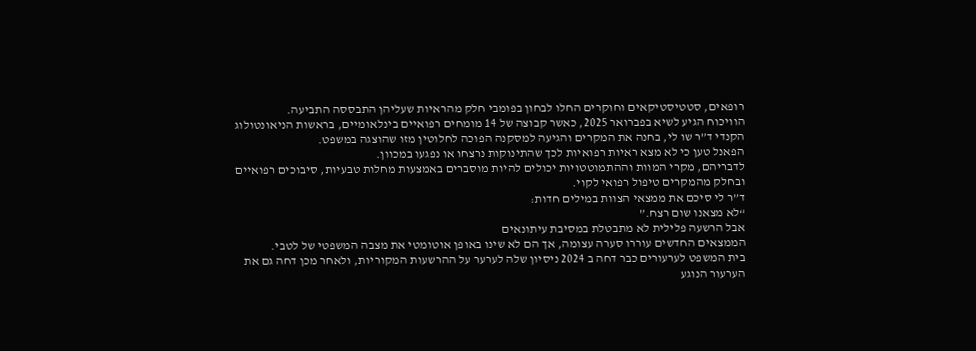רופאים, סטטיסטיקאים וחוקרים החלו לבחון בפומבי חלק מהראיות שעליהן התבססה התביעה.
הוויכוח הגיע לשיא בפברואר 2025, כאשר קבוצה של 14 מומחים רפואיים בינלאומיים, בראשות הניאונטולוג הקנדי ד”ר שו לי, בחנה את המקרים והגיעה למסקנה הפוכה לחלוטין מזו שהוצגה במשפט.
הפאנל טען כי לא מצא ראיות רפואיות לכך שהתינוקות נרצחו או נפגעו במכוון.
לדבריהם, מקרי המוות וההתמוטטויות יכולים להיות מוסברים באמצעות מחלות טבעיות, סיבוכים רפואיים ובחלק מהמקרים טיפול רפואי לקוי.
ד”ר לי סיכם את ממצאי הצוות במילים חדות:
“לא מצאנו שום רצח.”
אבל הרשעה פלילית לא מתבטלת במסיבת עיתונאים
הממצאים החדשים עוררו סערה עצומה, אך הם לא שינו באופן אוטומטי את מצבה המשפטי של לטבי.
בית המשפט לערעורים כבר דחה ב 2024 ניסיון שלה לערער על ההרשעות המקוריות, ולאחר מכן דחה גם את הערעור הנוגע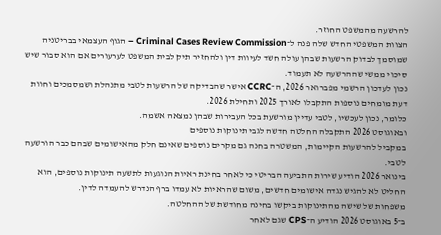להרשעה מהמשפט החוזר.
הצוות המשפטי החדש שלה פנה ל־Criminal Cases Review Commission – הגוף העצמאי בבריטניה שמוסמך לבדוק הרשעות שבהן עולה חשד לעיוות דין ולהחזיר תיק לבית המשפט לערעורים אם הוא סבור שיש סיכוי ממשי שההרשעה לא תעמוד.
נכון לעדכון הרשמי מפברואר 2026, ה־CCRC אישר שהבדיקה של הרשעות לטבי מתנהלת ושמסמכים וחוות דעת מומחים נוספות התקבלו לאורך 2025 ותחילת 2026.
כלומר, נכון לעכשיו, לטבי עדיין מורשעת בכל העבירות שבהן נמצאה אשמה.
ובאוגוסט 2026 התקבלה החלטה חדשה לגבי תינוקות נוספים
במקביל להרשעות הקיימות, המשטרה בחנה גם מקרים נוספים שאינם חלק מהאישומים שבהם כבר הורשעה לטבי.
בינואר 2026 הודיע שירות התביעה הבריטי כי לאחר בחינת ראיות הנוגעות לתשעה תינוקות נוספים, הוא החליט לא להגיש נגדה אישומים חדשים, משום שהראיות לא עמדו ברף הנדרש להעמדה לדין.
משפחות של שישה מהתינוקות ביקשו בחינה מחודשת של ההחלטה.
ב־5 באוגוסט 2026 הודיע ה־CPS שגם לאחר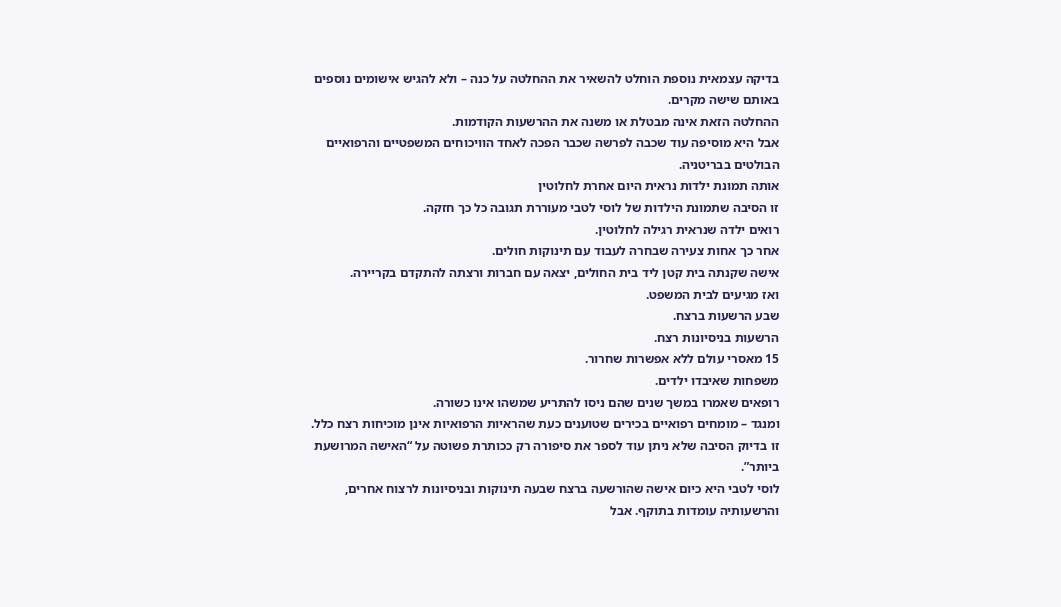בדיקה עצמאית נוספת הוחלט להשאיר את ההחלטה על כנה – ולא להגיש אישומים נוספים באותם שישה מקרים.
ההחלטה הזאת אינה מבטלת או משנה את ההרשעות הקודמות.
אבל היא מוסיפה עוד שכבה לפרשה שכבר הפכה לאחד הוויכוחים המשפטיים והרפואיים הבולטים בבריטניה.
אותה תמונת ילדות נראית היום אחרת לחלוטין
זו הסיבה שתמונת הילדות של לוסי לטבי מעוררת תגובה כל כך חזקה.
רואים ילדה שנראית רגילה לחלוטין.
אחר כך אחות צעירה שבחרה לעבוד עם תינוקות חולים.
אישה שקנתה בית קטן ליד בית החולים, יצאה עם חברות ורצתה להתקדם בקריירה.
ואז מגיעים לבית המשפט.
שבע הרשעות ברצח.
הרשעות בניסיונות רצח.
15 מאסרי עולם ללא אפשרות שחרור.
משפחות שאיבדו ילדים.
רופאים שאמרו במשך שנים שהם ניסו להתריע שמשהו אינו כשורה.
ומנגד – מומחים רפואיים בכירים שטוענים כעת שהראיות הרפואיות אינן מוכיחות רצח כלל.
זו בדיוק הסיבה שלא ניתן עוד לספר את סיפורה רק ככותרת פשוטה על “האישה המרושעת ביותר”.
לוסי לטבי היא כיום אישה שהורשעה ברצח שבעה תינוקות ובניסיונות לרצוח אחרים, והרשעותיה עומדות בתוקף. אבל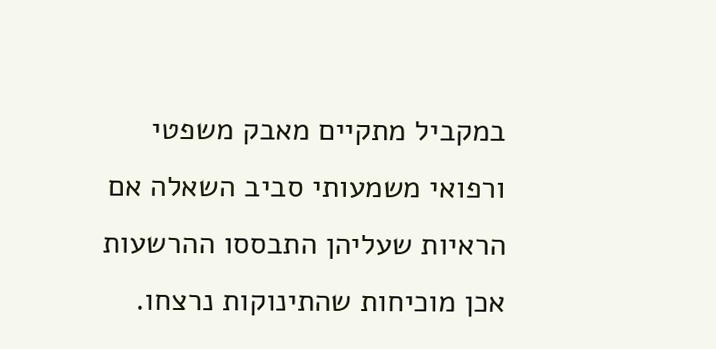במקביל מתקיים מאבק משפטי ורפואי משמעותי סביב השאלה אם הראיות שעליהן התבססו ההרשעות אכן מוכיחות שהתינוקות נרצחו.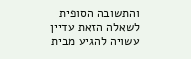והתשובה הסופית לשאלה הזאת עדיין עשויה להגיע מבית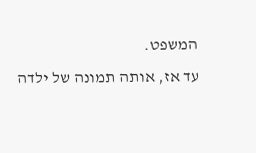המשפט.
עד אז, אותה תמונה של ילדה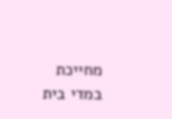מחייכת במדי בית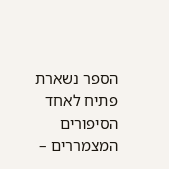הספר נשארת פתיח לאחד הסיפורים המצמררים –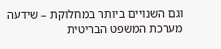וגם השנויים ביותר במחלוקת – שידעה מערכת המשפט הבריטית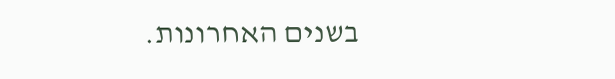בשנים האחרונות.